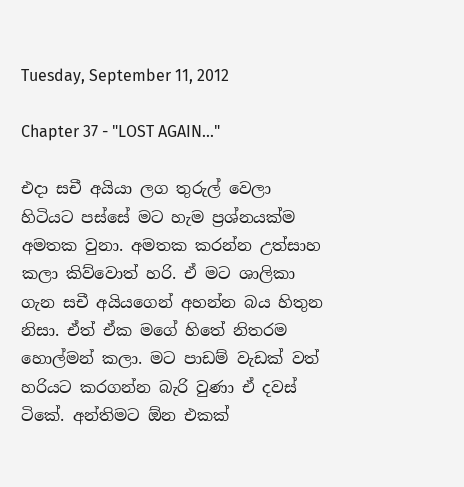Tuesday, September 11, 2012

Chapter 37 - "LOST AGAIN..."

එදා සචී අයියා ලග තුරුල් වෙලා හිටියට පස්සේ මට හැම ප්‍රශ්නයක්ම අමතක වුනා. අමතක කරන්න උත්සාහ කලා කිව්වොත් හරි. ඒ මට ශාලිකා ගැන සචී අයියගෙන් අහන්න බය හිතුන නිසා. ඒත් ඒක මගේ හිතේ නිතරම හොල්මන් කලා. මට පාඩම් වැඩක් වත් හරියට කරගන්න බැරි වුණා ඒ දවස් ටිකේ. අන්තිමට ඕන එකක්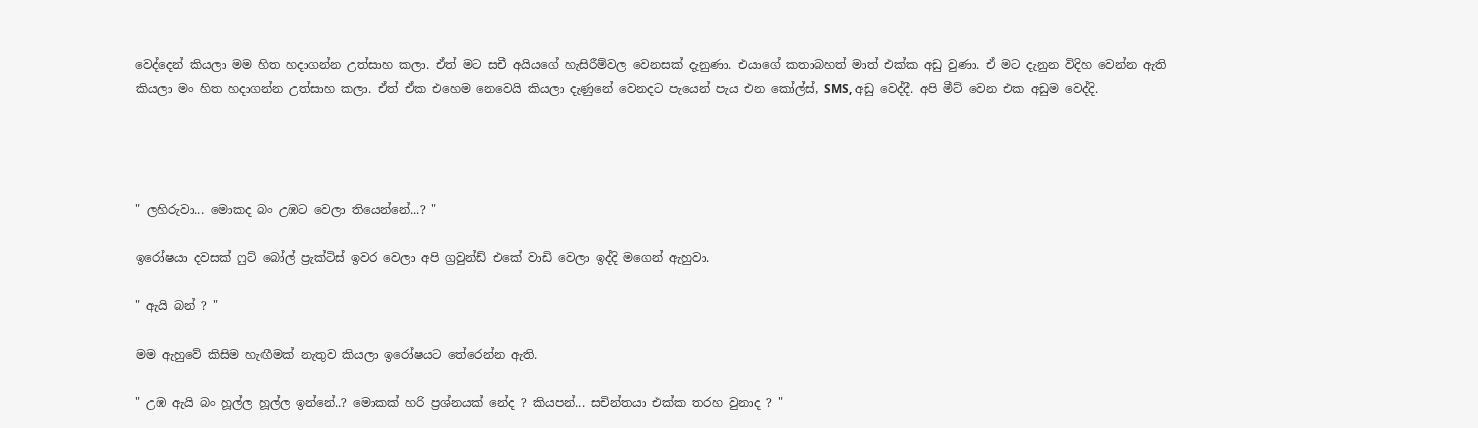වෙද්දෙන් කියලා මම හිත හදාගන්න උත්සාහ කලා. ඒත් මට සචී අයියගේ හැසිරීම්වල වෙනසක් දැනුණා. එයාගේ කතාබහත් මාත් එක්ක අඩු වුණා. ඒ මට දැනුන විදිහ වෙන්න ඇති කියලා මං හිත හදාගන්න උත්සාහ කලා. ඒත් ඒක එහෙම නෙවෙයි කියලා දැණුනේ වෙනදට පැයෙන් පැය එන කෝල්ස්, SMS, අඩු වෙද්දී. අපි මීට් වෙන එක අඩුම වෙද්දි.




" ලහිරුවා... මොකද බං උඹට වෙලා තියෙන්නේ...? "

ඉරෝෂයා දවසක් ෆුට් බෝල් ප්‍රැක්ටිස් ඉවර වෙලා අපි ග්‍රවුන්ඩ් එකේ වාඩි වෙලා ඉද්දි මගෙන් ඇහුවා.

" ඇයි බන් ? "

මම ඇහුවේ කිසිම හැඟීමක් නැතුව කියලා ඉරෝෂයට තේරෙන්න ඇති.

" උඹ ඇයි බං හූල්ල හූල්ල ඉන්නේ..? මොකක් හරි ප්‍රශ්නයක් නේද ? කියපන්... සචින්තයා එක්ක තරහ වුනාද ? "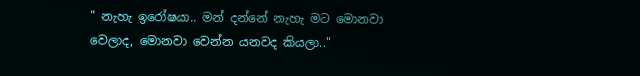" නැහැ ඉරෝෂයා.. මන් දන්නේ නැහැ මට මොනවා වෙලාද, මොනවා වෙන්න යනවද කියලා.."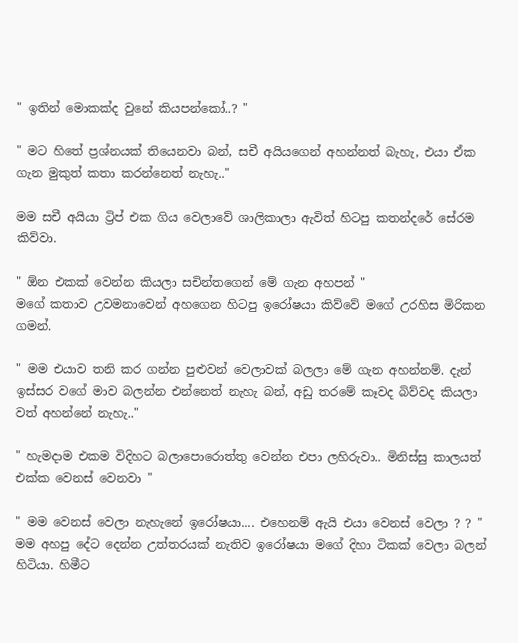" ඉතින් මොකක්ද වුනේ කියපන්කෝ..? "

" මට හිතේ ප්‍රශ්නයක් තියෙනවා බන්, සචී අයියගෙන් අහන්නත් බැහැ, එයා ඒක ගැන මුකුත් කතා කරන්නෙත් නැහැ.."

මම සචී අයියා ට්‍රිප් එක ගිය වෙලාවේ ශාලිකාලා ඇවිත් හිටපු කතන්දරේ සේරම කිව්වා.

" ඕන එකක් වෙන්න කියලා සචින්තගෙන් මේ ගැන අහපන් "
මගේ කතාව උවමනාවෙන් අහගෙන හිටපු ඉරෝෂයා කිව්වේ මගේ උරහිස මිරිකන ගමන්.

" මම එයාව තනි කර ගන්න පුළුවන් වෙලාවක් බලලා මේ ගැන අහන්නම්. දැන් ඉස්සර වගේ මාව බලන්න එන්නෙත් නැහැ බන්, අඩු තරමේ කෑවද බිව්වද කියලා වත් අහන්නේ නැහැ.."

" හැමදාම එකම විදිහට බලාපොරොත්තු වෙන්න එපා ලහිරුවා.. මිනිස්සු කාලයත් එක්ක වෙනස් වෙනවා "

" මම වෙනස් වෙලා නැහැනේ ඉරෝෂයා.... එහෙනම් ඇයි එයා වෙනස් වෙලා ? ? "
මම අහපු දේට දෙන්න උත්තරයක් නැතිව ඉරෝෂයා මගේ දිහා ටිකක් වෙලා බලන් හිටියා. හිමීට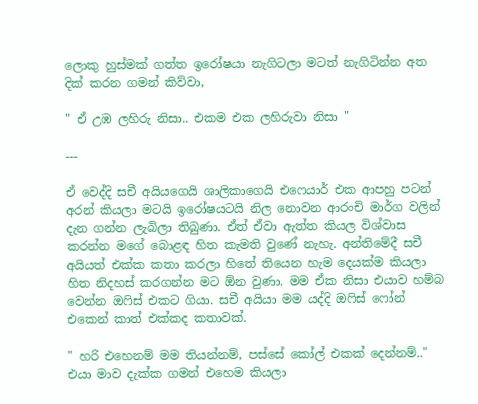ලොකු හුස්මක් ගත්ත ඉරෝෂයා නැගිටලා මටත් නැගිටින්න අත දික් කරන ගමන් කිව්වා,

" ඒ උඹ ලහිරු නිසා.. එකම එක ලහිරුවා නිසා "

---

ඒ වෙද්දි සචී අයියගෙයි ශාලිකාගෙයි එෆෙයාර් එක ආපහු පටන් අරන් කියලා මටයි ඉරෝෂයටයි නිල නොවන ආරංචි මාර්ග වලින් දැන ගන්න ලැබිලා තිබුණා. ඒත් ඒවා ඇත්ත කියල විශ්වාස කරන්න මගේ බොළඳ හිත කැමති වුණේ නැහැ. අන්තිමේදී සචී අයියත් එක්ක කතා කරලා හිතේ තියෙන හැම දෙයක්ම කියලා හිත නිදහස් කරගන්න මට ඕන වුණා. මම ඒක නිසා එයාව හම්බ වෙන්න ඔෆිස් එකට ගියා. සචී අයියා මම යද්දි ඔෆිස් ෆෝන් එකෙන් කාත් එක්කද කතාවක්.

" හරි එහෙනම් මම තියන්නම්, පස්සේ කෝල් එකක් දෙන්නම්.."
එයා මාව දැක්ක ගමන් එහෙම කියලා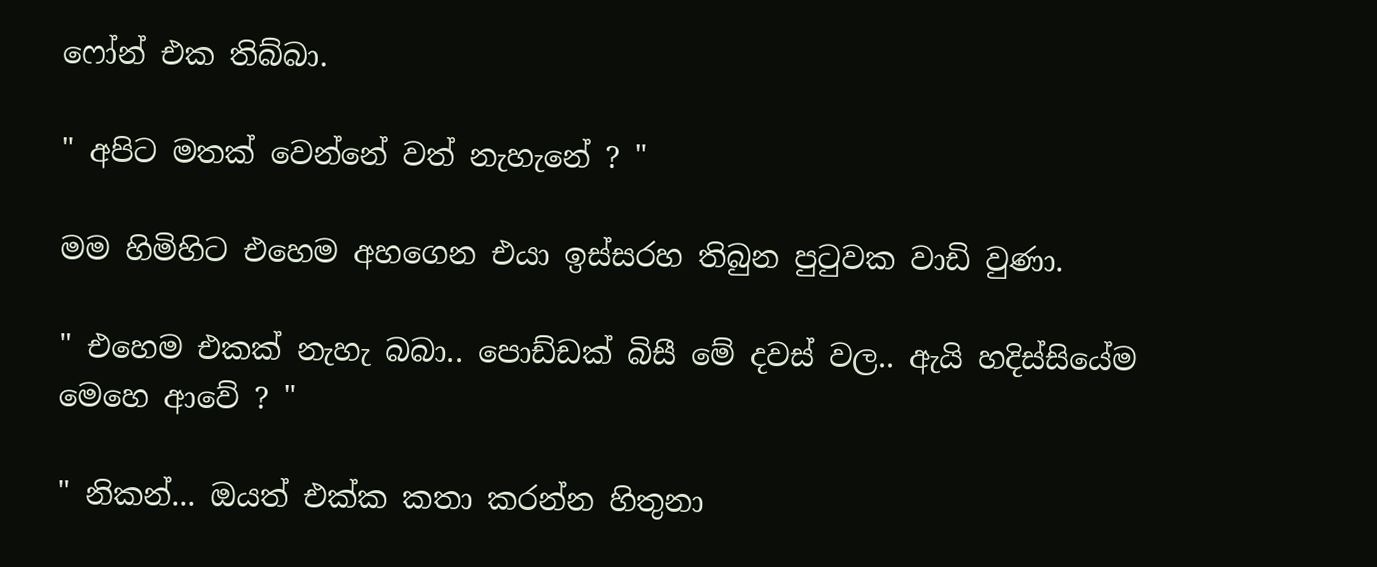ෆෝන් එක තිබ්බා.

" අපිට මතක් වෙන්නේ වත් නැහැනේ ? "

මම හිමිහිට එහෙම අහගෙන එයා ඉස්සරහ තිබුන පුටුවක වාඩි වුණා.

" එහෙම එකක් නැහැ බබා.. පොඩ්ඩක් බිසී මේ දවස් වල.. ඇයි හදිස්සියේම මෙහෙ ආවේ ? "

" නිකන්... ඔයත් එක්ක කතා කරන්න හිතුනා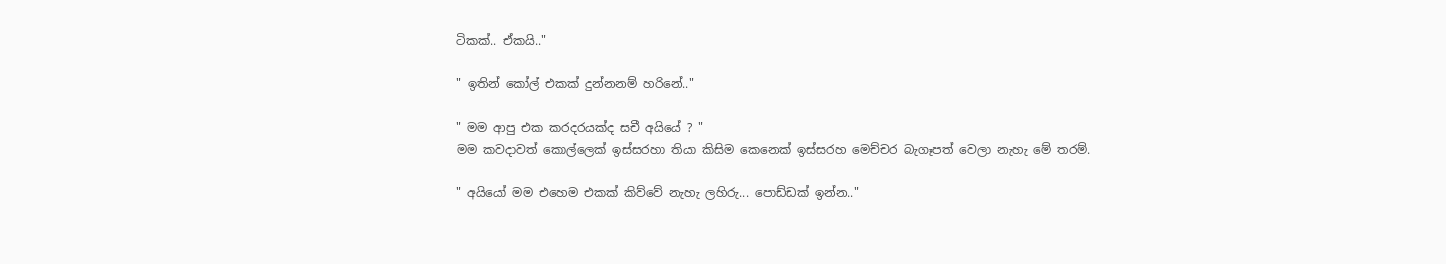ටිකක්.. ඒකයි.."

" ඉතින් කෝල් එකක් දුන්නනම් හරිනේ.."

" මම ආපු එක කරදරයක්ද සචී අයියේ ? "
මම කවදාවත් කොල්ලෙක් ඉස්සරහා තියා කිසිම කෙනෙක් ඉස්සරහ මෙච්චර බැගෑපත් වෙලා නැහැ මේ තරම්.

" අයියෝ මම එහෙම එකක් කිව්වේ නැහැ ලහිරු... පොඩ්ඩක් ඉන්න.."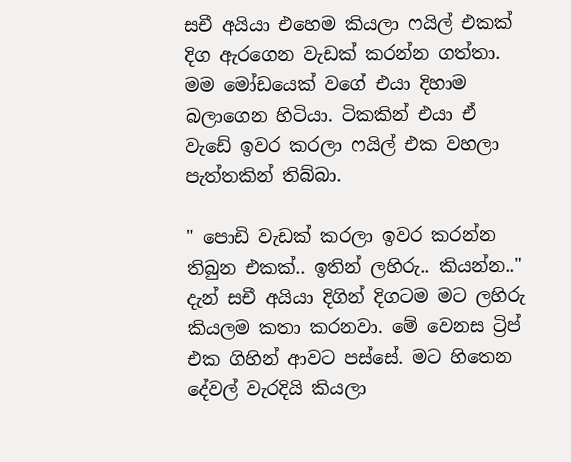සචී අයියා එහෙම කියලා ෆයිල් එකක් දිග ඇරගෙන වැඩක් කරන්න ගත්තා. මම මෝඩයෙක් වගේ එයා දිහාම බලාගෙන හිටියා. ටිකකින් එයා ඒ වැඩේ ඉවර කරලා ෆයිල් එක වහලා පැත්තකින් තිබ්බා.

" පොඩි වැඩක් කරලා ඉවර කරන්න තිබුන එකක්.. ඉතින් ලහිරු.. කියන්න.."
දැන් සචී අයියා දිගින් දිගටම මට ලහිරු කියලම කතා කරනවා. මේ වෙනස ට්‍රිප් එක ගිහින් ආවට පස්සේ. මට හිතෙන දේවල් වැරදියි කියලා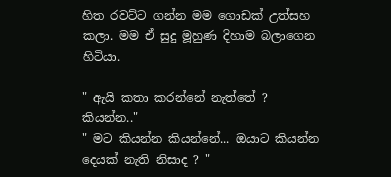හිත රවට්ට ගන්න මම ගොඩක් උත්සහ කලා. මම ඒ සුදු මූහුණ දිහාම බලාගෙන හිටියා.

" ඇයි කතා කරන්නේ නැත්තේ ? කියන්න.."
" මට කියන්න කියන්නේ... ඔයාට කියන්න දෙයක් නැති නිසාද ? "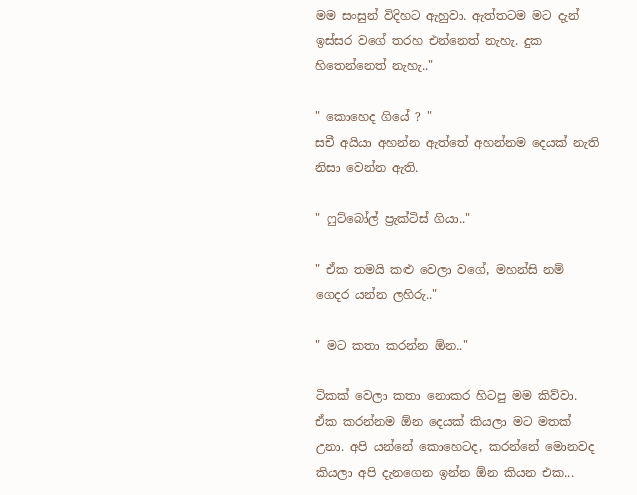මම සංසුන් විදිහට ඇහුවා. ඇත්තටම මට දැන් ඉස්සර වගේ තරහ එන්නෙත් නැහැ. දුක හිතෙන්නෙත් නැහැ.."

" කොහෙද ගියේ ? "
සචී අයියා අහන්න ඇත්තේ අහන්නම දෙයක් නැති නිසා වෙන්න ඇති.

" ෆුට්බෝල් ප්‍රැක්ටිස් ගියා.."

" ඒක තමයි කළු වෙලා වගේ, මහන්සි නම් ගෙදර යන්න ලහිරු.."

" මට කතා කරන්න ඕන.."

ටිකක් වෙලා කතා නොකර හිටපු මම කිව්වා. ඒක කරන්නම ඕන දෙයක් කියලා මට මතක් උනා. අපි යන්නේ කොහෙටද, කරන්නේ මොනවද කියලා අපි දැනගෙන ඉන්න ඕන කියන එක...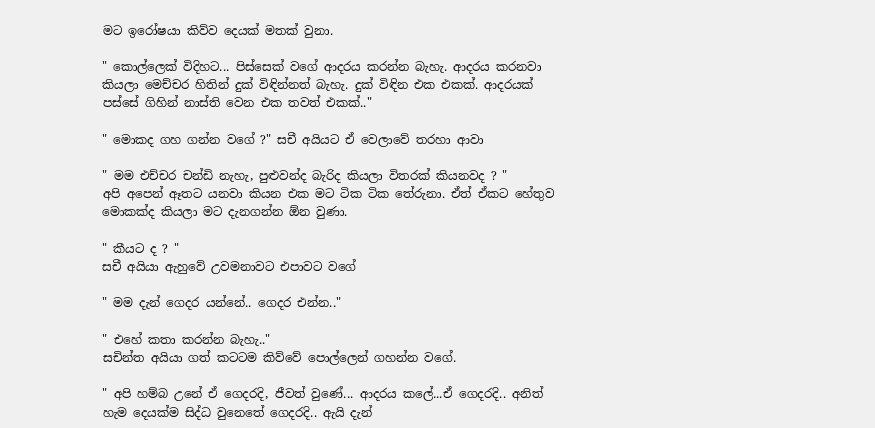මට ඉරෝෂයා කිව්ව දෙයක් මතක් වුනා.

" කොල්ලෙක් විදිහට... පිස්සෙක් වගේ ආදරය කරන්න බැහැ. ආදරය කරනවා කියලා මෙච්චර හිතින් දුක් විඳින්නත් බැහැ. දුක් විඳින එක එකක්. ආදරයක් පස්සේ ගිහින් නාස්ති වෙන එක තවත් එකක්.."

" මොකද ගහ ගන්න වගේ ?" සචී අයියට ඒ වෙලාවේ තරහා ආවා

" මම එච්චර චන්ඩි නැහැ, පුළුවන්ද බැරිද කියලා විතරක් කියනවද ? "
අපි අපෙන් ඈතට යනවා කියන එක මට ටික ටික තේරුනා. ඒත් ඒකට හේතුව මොකක්ද කියලා මට දැනගන්න ඕන වුණා.

" කීයට ද ? "
සචී අයියා ඇහුවේ උවමනාවට එපාවට වගේ

" මම දැන් ගෙදර යන්නේ.. ගෙදර එන්න.."

" එහේ කතා කරන්න බැහැ.."
සචින්ත අයියා ගත් කටටම කිව්වේ පොල්ලෙන් ගහන්න වගේ.

" අපි හම්බ උනේ ඒ ගෙදරදි, ජීවත් වුණේ... ආදරය කලේ...ඒ ගෙදරදි.. අනිත් හැම දෙයක්ම සිද්ධ වුනෙතේ ගෙදරදි.. ඇයි දැන්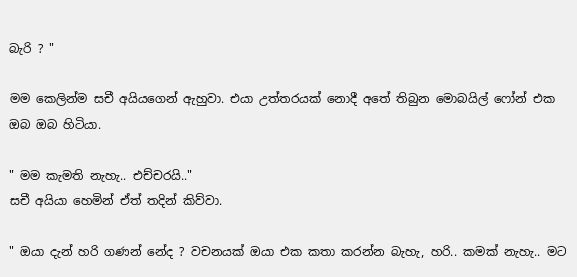බැරි ? "

මම කෙලින්ම සචී අයියගෙන් ඇහුවා. එයා උත්තරයක් නොදී අතේ තිබුන මොබයිල් ෆෝන් එක ඔබ ඔබ හිටියා.

" මම කැමති නැහැ.. එච්චරයි.."
සචී අයියා හෙමින් ඒත් තදින් කිව්වා.

" ඔයා දැන් හරි ගණන් නේද ? වචනයක් ඔයා එක කතා කරන්න බැහැ, හරි.. කමක් නැහැ.. මට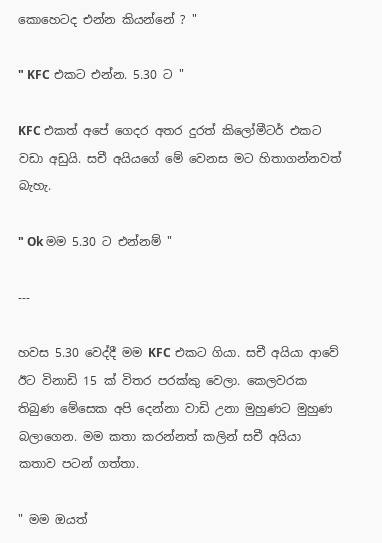කොහෙටද එන්න කියන්නේ ? "

" KFC එකට එන්න. 5.30 ට "

KFC එකත් අපේ ගෙදර අතර දුරත් කිලෝමීටර් එකට වඩා අඩුයි. සචී අයියගේ මේ වෙනස මට හිතාගන්නවත් බැහැ.

" Ok මම 5.30 ට එන්නම් "

---

හවස 5.30 වෙද්දී මම KFC එකට ගියා. සචී අයියා ආවේ ඊට විනාඩි 15 ක් විතර පරක්කු වෙලා. කෙලවරක තිබුණ මේසෙක අපි දෙන්නා වාඩි උනා මුහුණට මුහුණ බලාගෙන. මම කතා කරන්නත් කලින් සචී අයියා කතාව පටන් ගත්තා.

" මම ඔයත්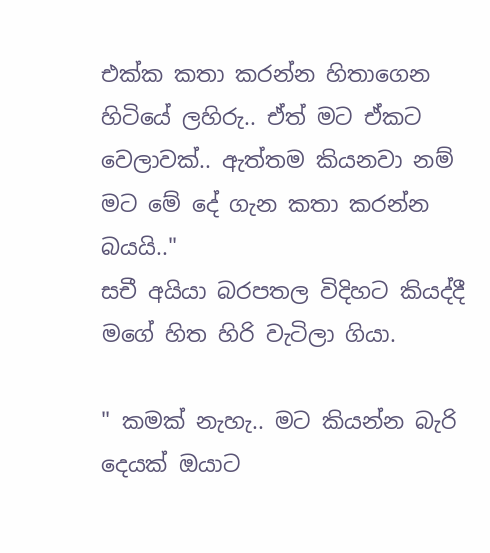එක්ක කතා කරන්න හිතාගෙන හිටියේ ලහිරු.. ඒත් මට ඒකට වෙලාවක්.. ඇත්තම කියනවා නම් මට මේ දේ ගැන කතා කරන්න බයයි.."
සචී අයියා බරපතල විදිහට කියද්දී මගේ හිත හිරි වැටිලා ගියා.

" කමක් නැහැ.. මට කියන්න බැරි දෙයක් ඔයාට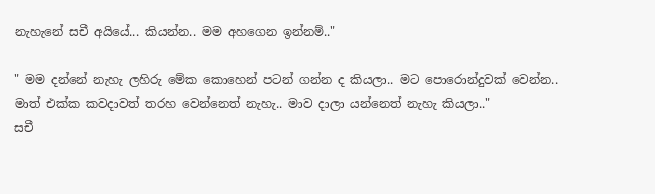නැහැනේ සචී අයියේ... කියන්න.. මම අහගෙන ඉන්නම්.."

" මම දන්නේ නැහැ ලහිරු මේක කොහෙන් පටන් ගන්න ද කියලා.. මට පොරොන්දුවක් වෙන්න.. මාත් එක්ක කවදාවත් තරහ වෙන්නෙත් නැහැ.. මාව දාලා යන්නෙත් නැහැ කියලා.."
සචී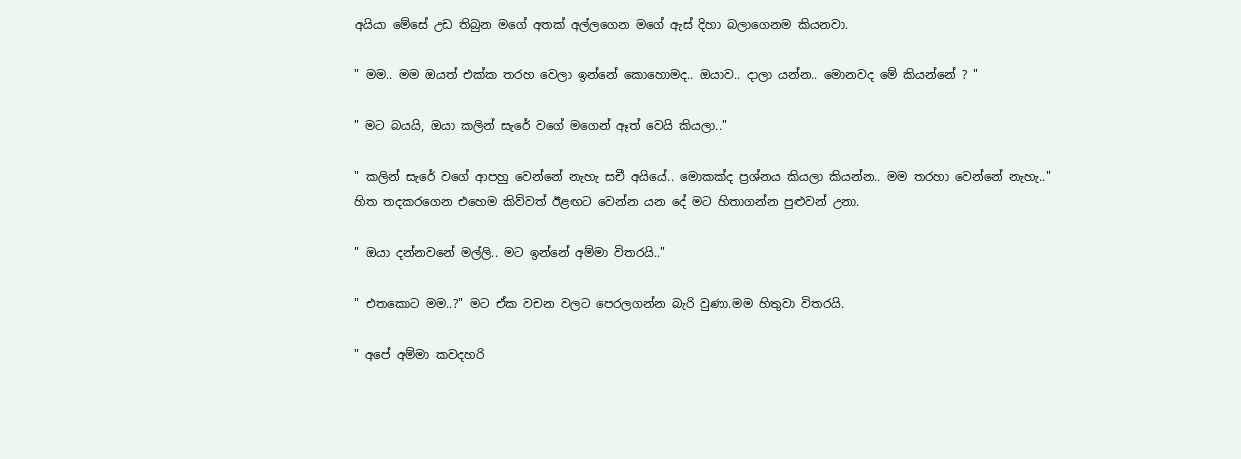අයියා මේසේ උඩ තිබුන මගේ අතක් අල්ලගෙන මගේ ඇස් දිහා බලාගෙනම කියනවා.

" මම.. මම ඔයත් එක්ක තරහ වෙලා ඉන්නේ කොහොමද.. ඔයාව.. දාලා යන්න.. මොනවද මේ කියන්නේ ? "

" මට බයයි, ඔයා කලින් සැරේ වගේ මගෙන් ඈත් වෙයි කියලා.."

" කලින් සැරේ වගේ ආපහු වෙන්නේ නැහැ සචී අයියේ.. මොකක්ද ප්‍රශ්නය කියලා කියන්න.. මම තරහා වෙන්නේ නැහැ.."
හිත තදකරගෙන එහෙම කිව්වත් ඊළඟට වෙන්න යන දේ මට හිතාගන්න පුළුවන් උනා.

" ඔයා දන්නවනේ මල්ලි.. මට ඉන්නේ අම්මා විතරයි.."

" එතකොට මම..?" මට ඒක වචන වලට පෙරලගන්න බැරි වුණා.මම හිතුවා විතරයි.

" අපේ අම්මා කවදහරි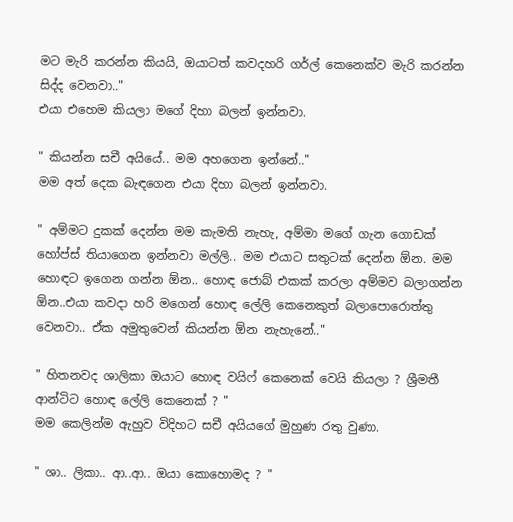මට මැරි කරන්න කියයි, ඔයාටත් කවදහරි ගර්ල් කෙනෙක්ව මැරි කරන්න සිද්ද වෙනවා.."
එයා එහෙම කියලා මගේ දිහා බලන් ඉන්නවා.

" කියන්න සචී අයියේ.. මම අහගෙන ඉන්නේ.."
මම අත් දෙක බැඳගෙන එයා දිහා බලන් ඉන්නවා.

" අම්මට දුකක් දෙන්න මම කැමති නැහැ, අම්මා මගේ ගැන ගොඩක් හෝප්ස් තියාගෙන ඉන්නවා මල්ලි.. මම එයාට සතුටක් දෙන්න ඕන. මම හොඳට ඉගෙන ගන්න ඕන.. හොඳ ජොබ් එකක් කරලා අම්මව බලාගන්න ඕන..එයා කවදා හරි මගෙන් හොඳ ලේලි කෙනෙකුත් බලාපොරොත්තු වෙනවා.. ඒක අමුතුවෙන් කියන්න ඕන නැහැනේ.."

" හිතනවද ශාලිකා ඔයාට හොඳ වයිෆ් කෙනෙක් වෙයි කියලා ? ශ්‍රීමතී ආන්ටිට හොඳ ලේලි කෙනෙක් ? "
මම කෙලින්ම ඇහුව විදිහට සචී අයියගේ මුහුණ රතු වුණා.

" ශා.. ලිකා.. ආ..ආ.. ඔයා කොහොමද ? "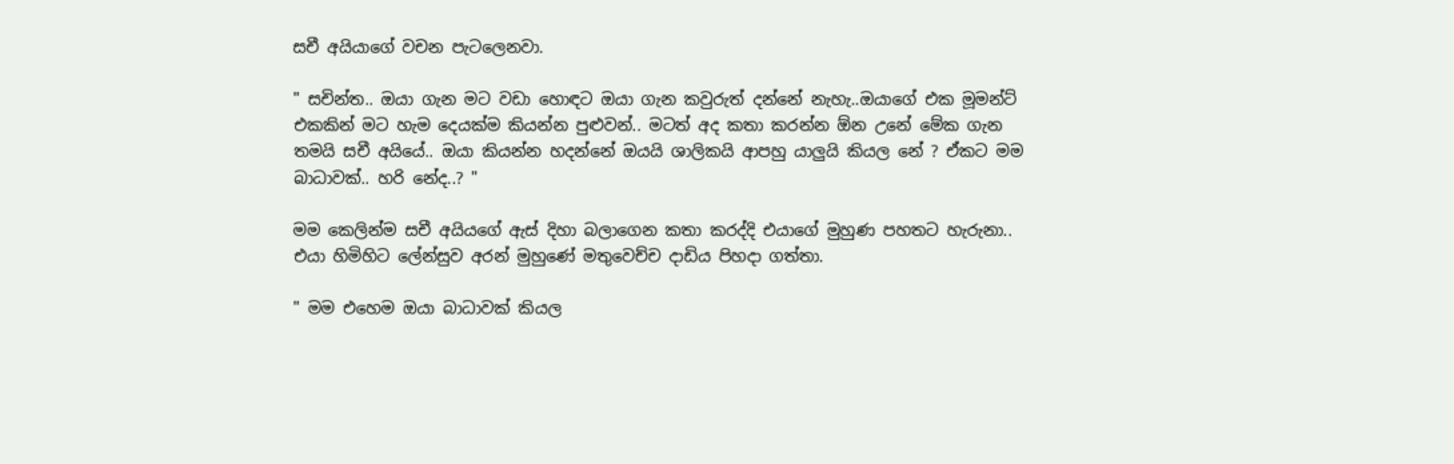සචී අයියාගේ වචන පැටලෙනවා.

" සචින්ත.. ඔයා ගැන මට වඩා හොඳට ඔයා ගැන කවුරුත් දන්නේ නැහැ..ඔයාගේ එක මූමන්ට් එකකින් මට හැම දෙයක්ම කියන්න පුළුවන්.. මටත් අද කතා කරන්න ඕන උනේ මේක ගැන තමයි සචී අයියේ.. ඔයා කියන්න හදන්නේ ඔයයි ශාලිකයි ආපහු යාලුයි කියල නේ ? ඒකට මම බාධාවක්.. හරි නේද..? "

මම කෙලින්ම සචී අයියගේ ඇස් දිහා බලාගෙන කතා කරද්දි එයාගේ මුහුණ පහතට හැරුනා.. එයා හිමිහිට ලේන්සුව අරන් මුහුණේ මතුවෙච්ච දාඩිය පිහදා ගත්තා.

" මම එහෙම ඔයා බාධාවක් කියල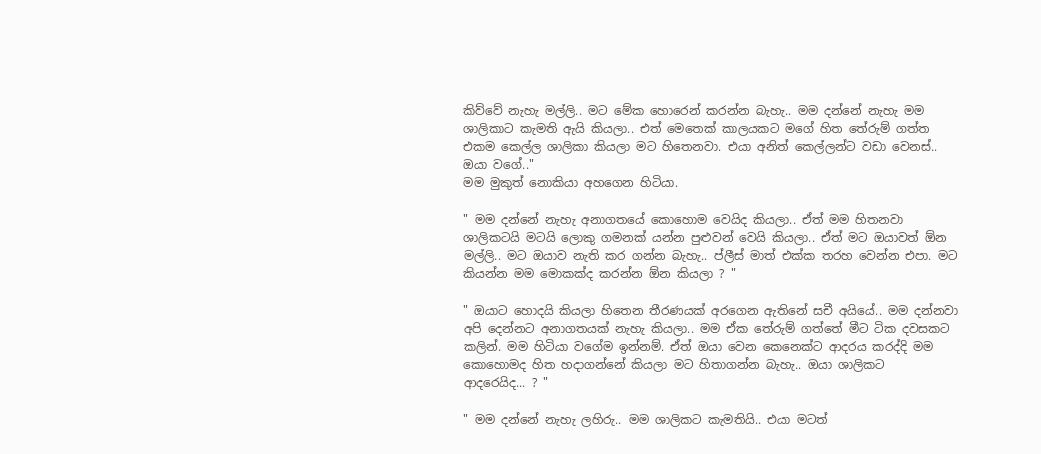කිව්වේ නැහැ මල්ලි.. මට මේක හොරෙන් කරන්න බැහැ.. මම දන්නේ නැහැ මම ශාලිකාට කැමති ඇයි කියලා.. එත් මෙතෙක් කාලයකට මගේ හිත තේරුම් ගත්ත එකම කෙල්ල ශාලිකා කියලා මට හිතෙනවා. එයා අනිත් කෙල්ලන්ට වඩා වෙනස්.. ඔයා වගේ.."
මම මුකුත් නොකියා අහගෙන හිටියා.

" මම දන්නේ නැහැ අනාගතයේ කොහොම වෙයිද කියලා.. ඒත් මම හිතනවා ශාලිකටයි මටයි ලොකු ගමනක් යන්න පුළුවන් වෙයි කියලා.. ඒත් මට ඔයාවත් ඕන මල්ලි.. මට ඔයාව නැති කර ගන්න බැහැ.. ප්ලීස් මාත් එක්ක තරහ වෙන්න එපා. මට කියන්න මම මොකක්ද කරන්න ඕන කියලා ? "

" ඔයාට හොදයි කියලා හිතෙන තීරණයක් අරගෙන ඇතිනේ සචී අයියේ.. මම දන්නවා අපි දෙන්නට අනාගතයක් නැහැ කියලා.. මම ඒක තේරුම් ගත්තේ මීට ටික දවසකට කලින්. මම හිටියා වගේම ඉන්නම්. ඒත් ඔයා වෙන කෙනෙක්ට ආදරය කරද්දි මම කොහොමද හිත හදාගන්නේ කියලා මට හිතාගන්න බැහැ.. ඔයා ශාලිකට
ආදරෙයිද... ? "

" මම දන්නේ නැහැ ලහිරු.. මම ශාලිකට කැමතියි.. එයා මටත්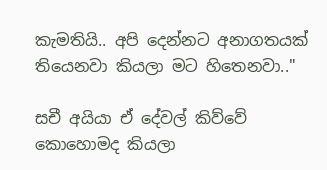කැමතියි.. අපි දෙන්නට අනාගතයක් තියෙනවා කියලා මට හිතෙනවා.."

සචී අයියා ඒ දේවල් කිව්වේ කොහොමද කියලා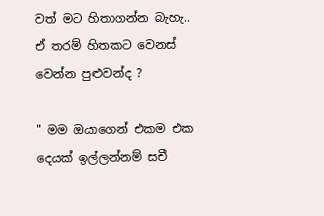වත් මට හිතාගන්න බැහැ.. ඒ තරම් හිතකට වෙනස් වෙන්න පුළුවන්ද ?

" මම ඔයාගෙන් එකම එක දෙයක් ඉල්ලන්නම් සචී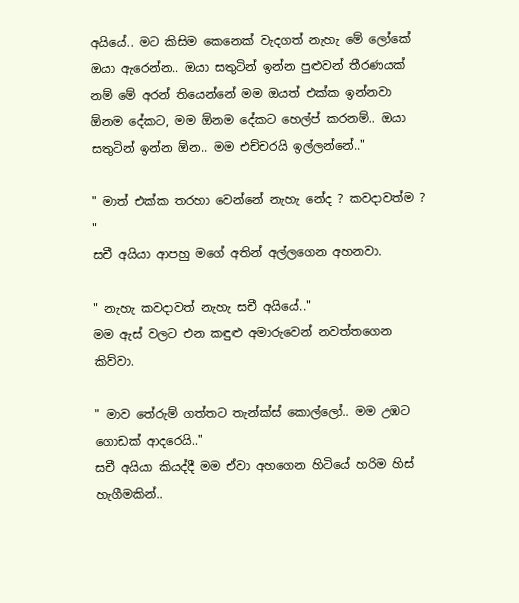අයියේ.. මට කිසිම කෙනෙක් වැදගත් නැහැ මේ ලෝකේ ඔයා ඇරෙන්න.. ඔයා සතුටින් ඉන්න පුළුවන් තීරණයක් නම් මේ අරන් තියෙන්නේ මම ඔයත් එක්ක ඉන්නවා ඕනම දේකට, මම ඕනම දේකට හෙල්ප් කරනම්.. ඔයා සතුටින් ඉන්න ඕන.. මම එච්චරයි ඉල්ලන්නේ.."

" මාත් එක්ක තරහා වෙන්නේ නැහැ නේද ? කවදාවත්ම ? "
සචී අයියා ආපහු මගේ අතින් අල්ලගෙන අහනවා.

" නැහැ කවදාවත් නැහැ සචී අයියේ.."
මම ඇස් වලට එන කඳුළු අමාරුවෙන් නවත්තගෙන කිව්වා.

" මාව තේරුම් ගත්තට තැන්ක්ස් කොල්ලෝ.. මම උඹට ගොඩක් ආදරෙයි.."
සචී අයියා කියද්දී මම ඒවා අහගෙන හිටියේ හරිම හිස් හැගීමකින්..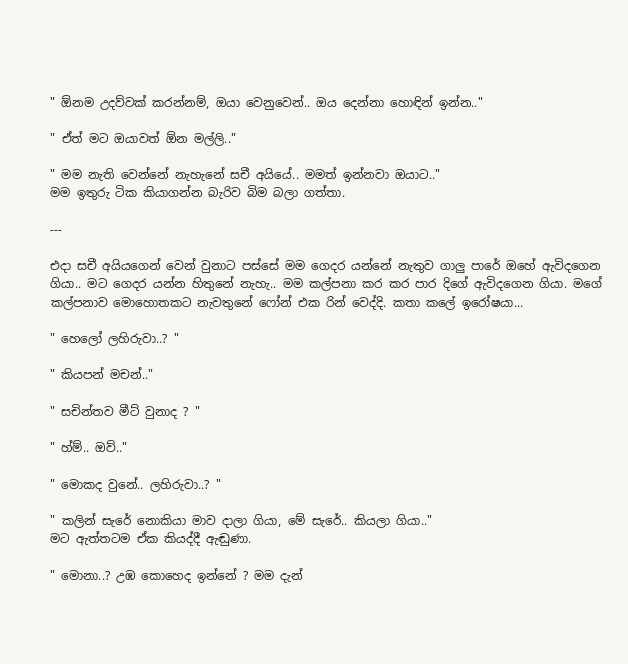" ඕනම උදව්වක් කරන්නම්, ඔයා වෙනුවෙන්.. ඔය දෙන්නා හොඳින් ඉන්න.."

" ඒත් මට ඔයාවත් ඕන මල්ලි.."

" මම නැති වෙන්නේ නැහැනේ සචී අයියේ.. මමත් ඉන්නවා ඔයාට.."
මම ඉතුරු ටික කියාගන්න බැරිව බිම බලා ගත්තා.

---

එදා සචී අයියගෙන් වෙන් වුනාට පස්සේ මම ගෙදර යන්නේ නැතුව ගාලු පාරේ ඔහේ ඇවිදගෙන ගියා.. මට ගෙදර යන්න හිතුනේ නැහැ.. මම කල්පනා කර කර පාර දිගේ ඇවිදගෙන ගියා. මගේ කල්පනාව මොහොතකට නැවතුනේ ෆෝන් එක රින් වෙද්දි. කතා කලේ ඉරෝෂයා...

" හෙලෝ ලහිරුවා..? "

" කියපන් මචන්.."

" සචින්තව මීට් වුනාද ? "

" හ්ම්.. ඔව්.."

" මොකද වුනේ.. ලහිරුවා..? "

" කලින් සැරේ නොකියා මාව දාලා ගියා, මේ සැරේ.. කියලා ගියා.."
මට ඇත්තටම ඒක කියද්දී ඇඬුණා.

" මොනා..? උඹ කොහෙද ඉන්නේ ? මම දැන්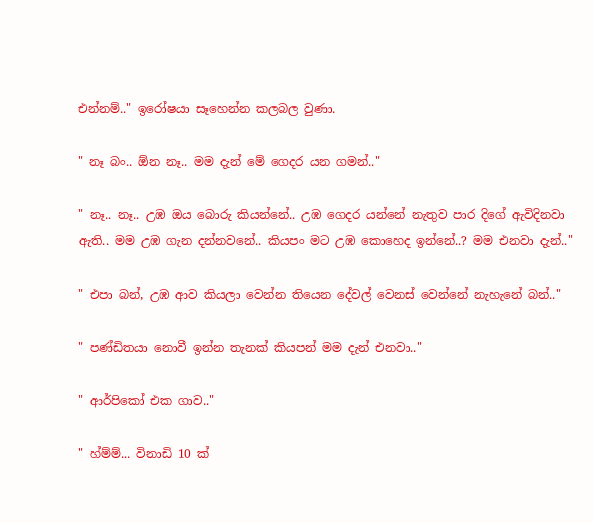එන්නම්.." ඉරෝෂයා සෑහෙන්න කලබල වුණා.

" නෑ බං.. ඕන නෑ.. මම දැන් මේ ගෙදර යන ගමන්.."

" නෑ.. නෑ.. උඹ ඔය බොරු කියන්නේ.. උඹ ගෙදර යන්නේ නැතුව පාර දිගේ ඇවිදිනවා ඇති.. මම උඹ ගැන දන්නවනේ.. කියපං මට උඹ කොහෙද ඉන්නේ..? මම එනවා දැන්.."

" එපා බන්, උඹ ආව කියලා වෙන්න තියෙන දේවල් වෙනස් වෙන්නේ නැහැනේ බන්.."

" පණ්ඩිතයා නොවී ඉන්න තැනක් කියපන් මම දැන් එනවා.."

" ආර්පිකෝ එක ගාව.."

" හ්ම්ම්... විනාඩි 10 ක්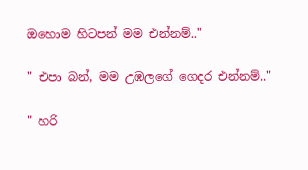ඔහොම හිටපන් මම එන්නම්.."

" එපා බන්, මම උඹලගේ ගෙදර එන්නම්.."

" හරි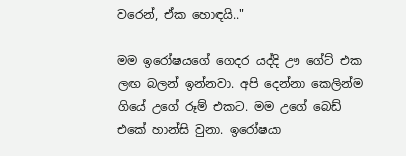වරෙන්, ඒක හොඳයි.."

මම ඉරෝෂයගේ ගෙදර යද්දි ඌ ගේට් එක ලඟ බලන් ඉන්නවා. අපි දෙන්නා කෙලින්ම ගියේ උගේ රූම් එකට. මම උගේ බෙඩ් එකේ හාන්සි වුනා. ඉරෝෂයා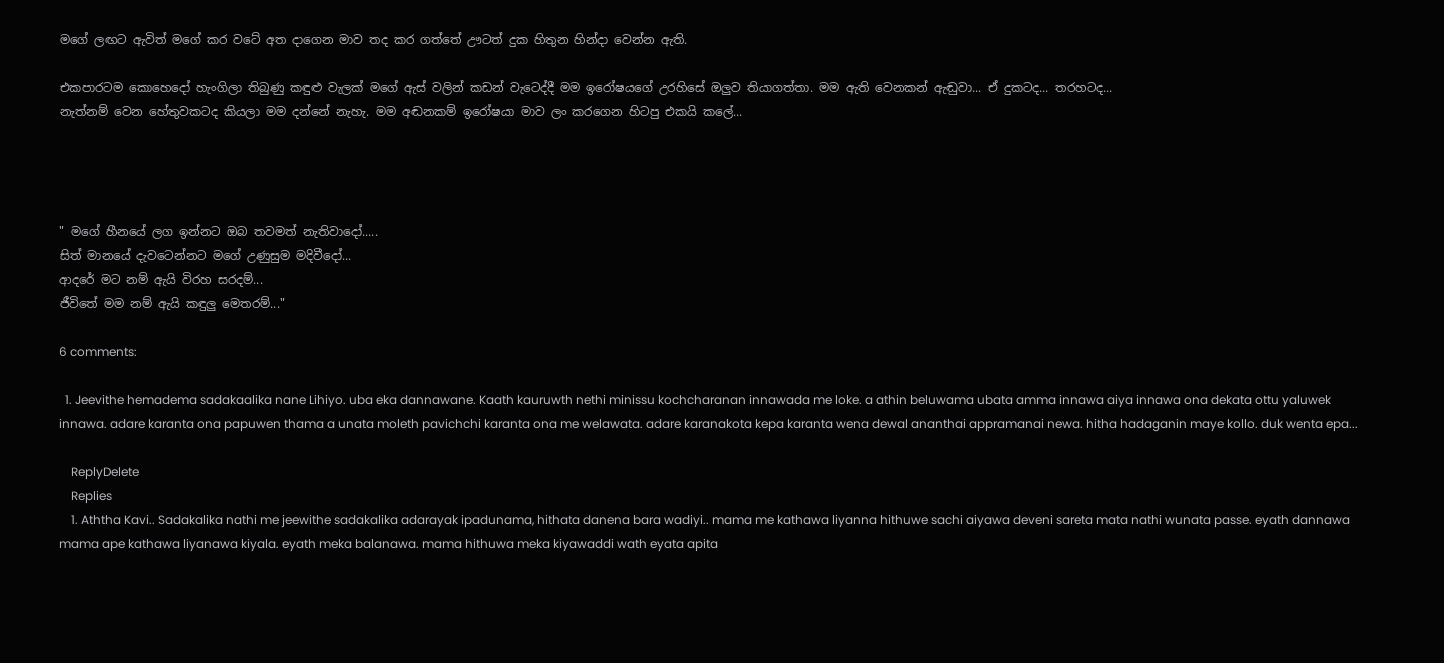මගේ ලඟට ඇවිත් මගේ කර වටේ අත දාගෙන මාව තද කර ගත්තේ ඌටත් දුක හිතුන හින්දා වෙන්න ඇති.

එකපාරටම කොහෙදෝ හැංගිලා තිබුණු කඳුළු වැලක් මගේ ඇස් වලින් කඩන් වැටෙද්දී මම ඉරෝෂයගේ උරහිසේ ඔලුව තියාගත්තා. මම ඇති වෙනකන් ඇඬුවා... ඒ දුකටද... තරහටද...
නැත්නම් වෙන හේතුවකටද කියලා මම දන්නේ නැහැ. මම අඬනකම් ඉරෝෂයා මාව ලං කරගෙන හිටපු එකයි කලේ...




" මගේ හීනයේ ලග ඉන්නට ඔබ තවමත් නැතිවාදෝ.....
සිත් මානයේ දැවටෙන්නට මගේ උණුසුම මදිවීදෝ...
ආදරේ මට නම් ඇයි විරහ සරදම්...
ජීවිතේ මම නම් ඇයි කඳුලු මෙතරම්..."

6 comments:

  1. Jeevithe hemadema sadakaalika nane Lihiyo. uba eka dannawane. Kaath kauruwth nethi minissu kochcharanan innawada me loke. a athin beluwama ubata amma innawa aiya innawa ona dekata ottu yaluwek innawa. adare karanta ona papuwen thama a unata moleth pavichchi karanta ona me welawata. adare karanakota kepa karanta wena dewal ananthai appramanai newa. hitha hadaganin maye kollo. duk wenta epa...

    ReplyDelete
    Replies
    1. Aththa Kavi.. Sadakalika nathi me jeewithe sadakalika adarayak ipadunama, hithata danena bara wadiyi.. mama me kathawa liyanna hithuwe sachi aiyawa deveni sareta mata nathi wunata passe. eyath dannawa mama ape kathawa liyanawa kiyala. eyath meka balanawa. mama hithuwa meka kiyawaddi wath eyata apita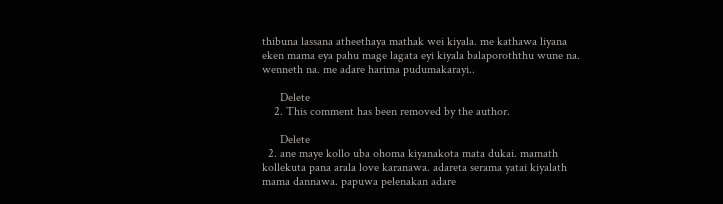thibuna lassana atheethaya mathak wei kiyala. me kathawa liyana eken mama eya pahu mage lagata eyi kiyala balaporoththu wune na. wenneth na. me adare harima pudumakarayi..

      Delete
    2. This comment has been removed by the author.

      Delete
  2. ane maye kollo uba ohoma kiyanakota mata dukai. mamath kollekuta pana arala love karanawa. adareta serama yatai kiyalath mama dannawa. papuwa pelenakan adare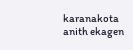karanakota anith ekagen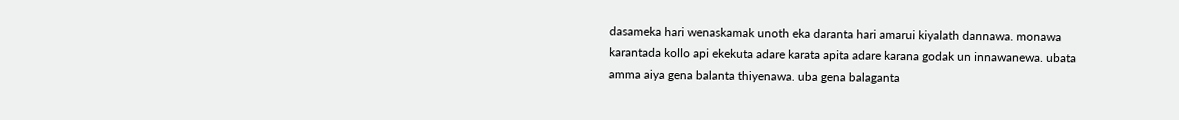dasameka hari wenaskamak unoth eka daranta hari amarui kiyalath dannawa. monawa karantada kollo api ekekuta adare karata apita adare karana godak un innawanewa. ubata amma aiya gena balanta thiyenawa. uba gena balaganta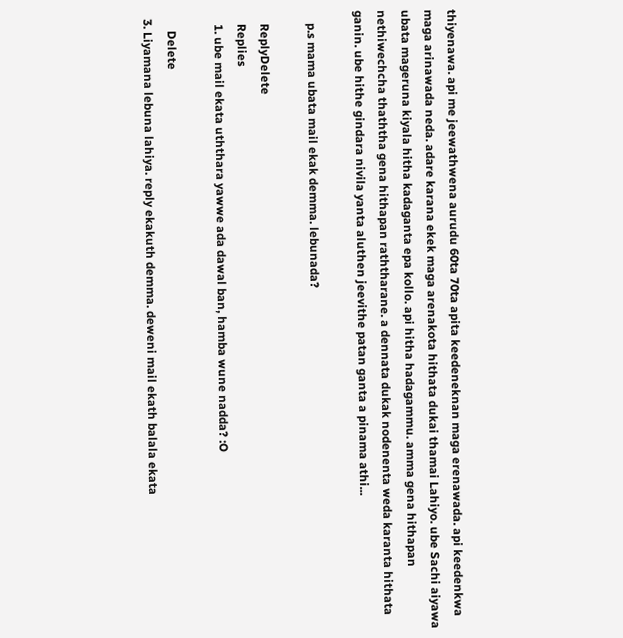thiyenawa. api me jeewathwena aurudu 60ta 70ta apita keedeneknan maga erenawada. api keedenkwa maga arinawada neda. adare karana ekek maga arenakota hithata dukai thamai Lahiyo. ube Sachi aiyawa ubata mageruna kiyala hitha kadaganta epa kollo. api hitha hadagammu. amma gena hithapan nethiwechcha thaththa gena hithapan raththarane. a dennata dukak nodenenta weda karanta hithata ganin. ube hithe gindara nivila yanta aluthen jeevithe patan ganta a pinama athi...

    p.s mama ubata mail ekak demma. lebunada?

    ReplyDelete
    Replies
    1. ube mail ekata uththara yawwe ada dawal ban, hamba wune nadda? :O

      Delete
  3. Liyamana lebuna lahiya. reply ekakuth demma. deweni mail ekath balala ekata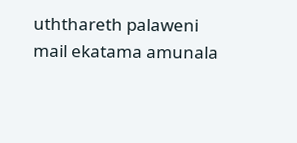uththareth palaweni mail ekatama amunala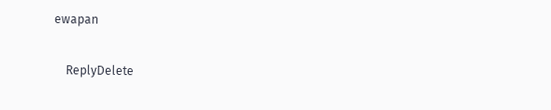ewapan

    ReplyDelete